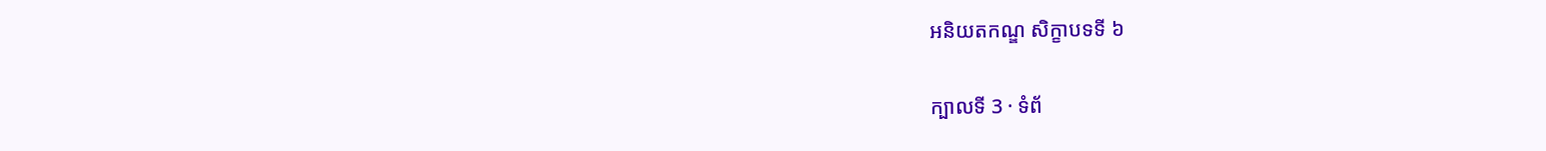អនិយតកណ្ឌ សិក្ខាបទទី ៦

ក្បាលទី 3 · ទំព័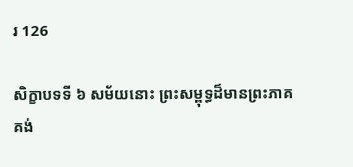រ 126

សិក្ខាបទទី ៦ សម័យនោះ ព្រះសម្ពុទ្ធដ៏មានព្រះភាគ គង់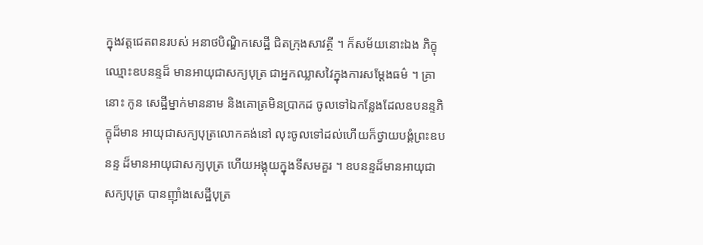ក្នុងវត្តជេតពនរបស់ អនាថបិណ្ឌិកសេដ្ឋី ជិតក្រុងសាវត្ថី ។ ក៏សម័យនោះឯង ភិក្ខុឈ្មោះឧបនន្ទដ៏ មានអាយុជាសក្យបុត្រ ជាអ្នកឈ្លាសវៃក្នុងការសម្តែងធម៌ ។ គ្រានោះ កូន សេដ្ឋីម្នាក់មាននាម និងគោត្រមិនប្រាកដ ចូលទៅឯកន្លែងដែលឧបនន្ទភិក្ខុដ៏មាន អាយុជាសក្យបុត្រលោកគង់នៅ លុះចូលទៅដល់ហើយក៏ថ្វាយបង្គំព្រះឧបនន្ទ ដ៏មានអាយុជាសក្យបុត្រ ហើយអង្គុយក្នុងទីសមគួរ ។ ឧបនន្ទដ៏មានអាយុជា សក្យបុត្រ បានញ៉ាំងសេដ្ឋីបុត្រ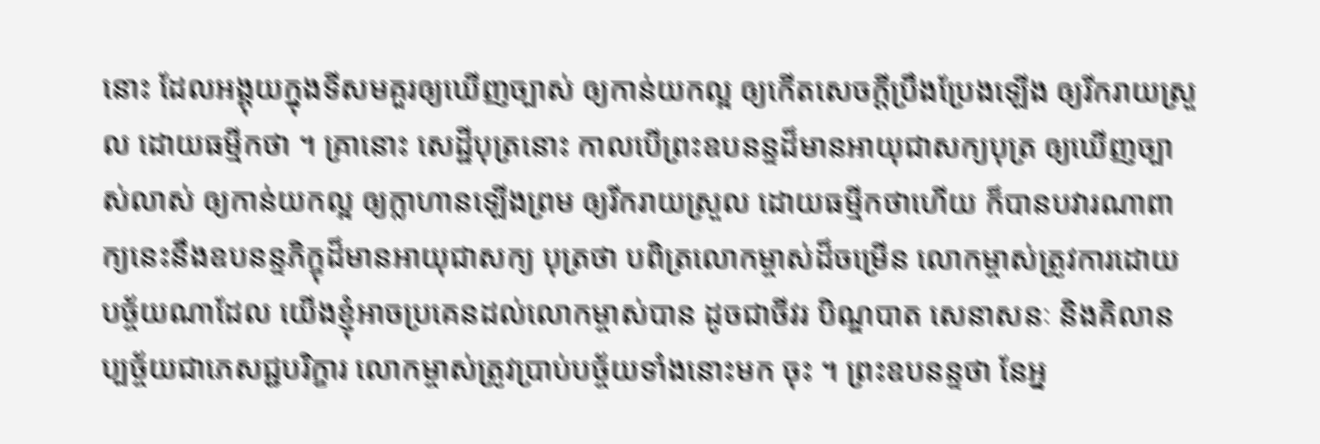នោះ ដែលអង្គុយក្នុងទីសមគួរឲ្យឃើញច្បាស់ ឲ្យកាន់យកល្អ ឲ្យកើតសេចក្តីប្រឹងប្រែងឡើង ឲ្យរីករាយស្រួល ដោយធម្មីកថា ។ គ្រានោះ សេដ្ឋីបុត្រនោះ កាលបើព្រះឧបនន្ទដ៏មានអាយុជាសក្យបុត្រ ឲ្យឃើញច្បាស់លាស់ ឲ្យកាន់យកល្អ ឲ្យក្លាហានឡើងព្រម ឲ្យរីករាយស្រួល ដោយធម្មីកថាហើយ ក៏បានបវារណាពាក្យនេះនឹងឧបនន្ទភិក្ខុដ៏មានអាយុជាសក្យ បុត្រថា បពិត្រលោកម្ចាស់ដ៏ចម្រើន លោកម្ចាស់ត្រូវការដោយបច្ច័យណាដែល យើងខ្ញុំអាចប្រគេនដល់លោកម្ចាស់បាន ដូចជាចីវរ បិណ្ឌបាត សេនាសនៈ និងគិលានប្បច្ច័យជាភេសជ្ជបរិក្ខារ លោកម្ចាស់ត្រូវប្រាប់បច្ច័យទាំងនោះមក ចុះ ។ ព្រះឧបនន្ទថា នែអ្ន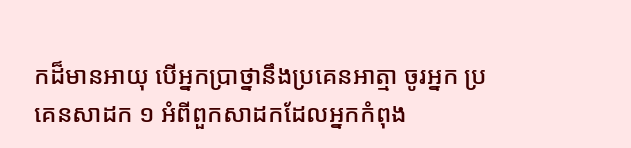កដ៏មានអាយុ បើអ្នកប្រាថ្នានឹងប្រគេនអាត្មា ចូរអ្នក ប្រគេនសាដក ១ អំពីពួកសាដកដែលអ្នកកំពុង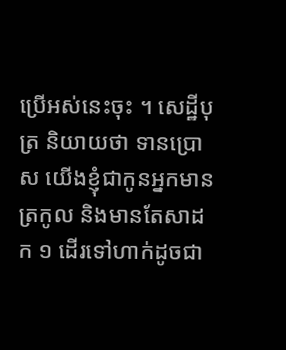ប្រើអស់នេះចុះ ។ សេដ្ឋីបុត្រ និយាយថា ទានប្រោស យើងខ្ញុំជាកូនអ្នកមានត្រកូល និងមានតែសាដក ១ ដើរទៅហាក់ដូចជា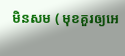មិនសម ( មុខគួរឲ្យអេ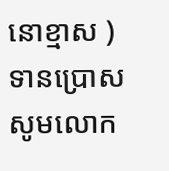នោខ្មាស ) ទានប្រោស សូមលោក